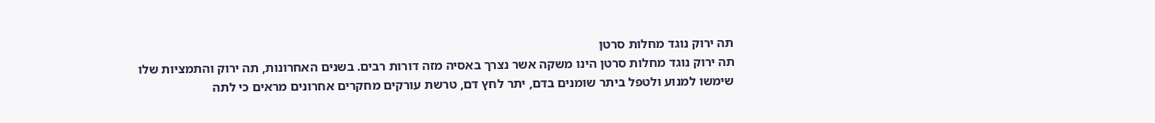תה ירוק נוגד מחלות סרטן
תה ירוק נוגד מחלות סרטן הינו משקה אשר נצרך באסיה מזה דורות רבים. בשנים האחרונות, תה ירוק והתמציות שלו שימשו למנוע ולטפל ביתר שומנים בדם, יתר לחץ דם, טרשת עורקים מחקרים אחרונים מראים כי לתה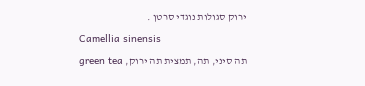ירוק סגולות נוגדי סרטן .
Camellia sinensis
תה סיני, תה, תמצית תה ירוק, green tea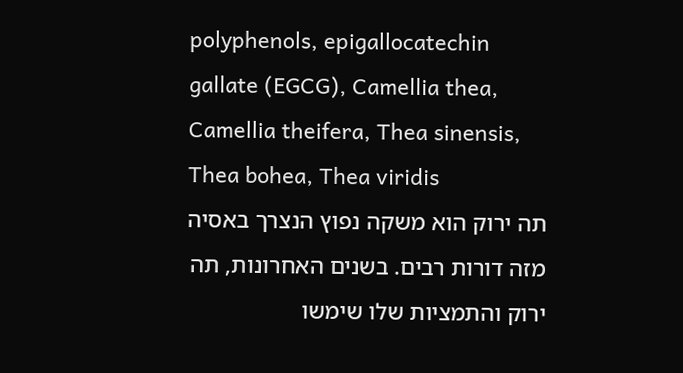polyphenols, epigallocatechin gallate (EGCG), Camellia thea, Camellia theifera, Thea sinensis, Thea bohea, Thea viridis
תה ירוק הוא משקה נפוץ הנצרך באסיה מזה דורות רבים. בשנים האחרונות, תה ירוק והתמציות שלו שימשו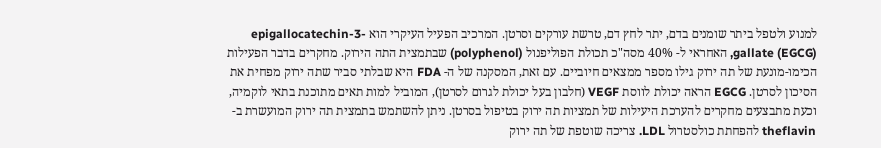למנוע ולטפל ביתר שומנים בדם, יתר לחץ דם, טרשת עורקים וסרטן. המרכיב הפעיל העיקרי הוא epigallocatechin-3-gallate (EGCG), האחראי ל- 40% מסה"כ תכולת הפוליפנול (polyphenol) שבתמצית התה הירוק. מחקרים בדבר הפעילות הכימו-מונעת של תה ירוק גילו מספר ממצאים חיוביים. עם זאת, המסקנה של ה- FDA היא שבלתי סביר שתה ירוק מפחית את הסיכון לסרטן. EGCG הראה יכולת לווסת VEGF (חלבון בעל יכולת לגרום לסרטן), המוביל למות תאים מתוכנת בתאי לוקמיה, וכעת מתבצעים מחקרים להערכת היעילות של תמציות תה ירוק בטיפול בסרטן. ניתן להשתמש בתמצית תה ירוק המועשרת ב- theflavin להפחתת כולסטרול LDL. צריכה שוטפת של תה ירוק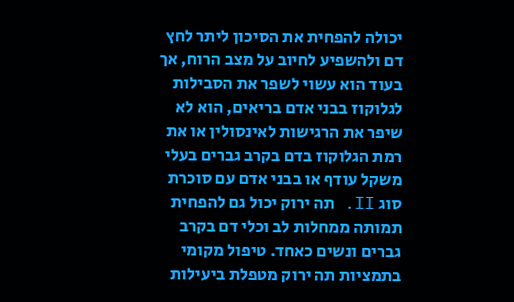יכולה להפחית את הסיכון ליתר לחץ דם ולהשפיע לחיוב על מצב הרוח, אך בעוד הוא עשוי לשפר את הסבילות לגלוקוז בבני אדם בריאים, הוא לא שיפר את הרגישות לאינסולין או את רמת הגלוקוז בדם בקרב גברים בעלי משקל עודף או בבני אדם עם סוכרת סוג II. תה ירוק יכול גם להפחית תמותה ממחלות לב וכלי דם בקרב גברים ונשים כאחד. טיפול מקומי בתמציות תה ירוק מטפלת ביעילות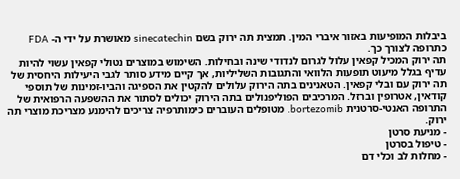ביבלות המופיעות באזור איברי המין. תמצית תה ירוק בשם sinecatechin מאושרת על ידי ה- FDA כתרופה לצורך כך.
תה ירוק המכיל קפאין עלול לגרום לנדודי שינה ובחילות. השימוש במוצרים נטולי קפאין עשוי להיות עדיף בגלל מיעוט תופעות הלוואי והתגובות השליליות, אך קיים מידע סותר לגבי היעילות היחסית של תה ירוק עם ובלי קפאין. הטאנינים בתה הירוק עלולים להקטין את הספיגה והביו-זמינות של תוספי קודאין, אטרופין וברזל. המרכיבים הפוליפנולים בתה הירוק יכולים לסתור את ההשפעה הרפואית של התרופה האנטי-סרטנית bortezomib. מטופלים העוברים כימותרפיה צריכים להימנע מצריכת מוצרי תה ירוק.
- מניעת סרטן
- טיפול בסרטן
- מחלות לב וכלי דם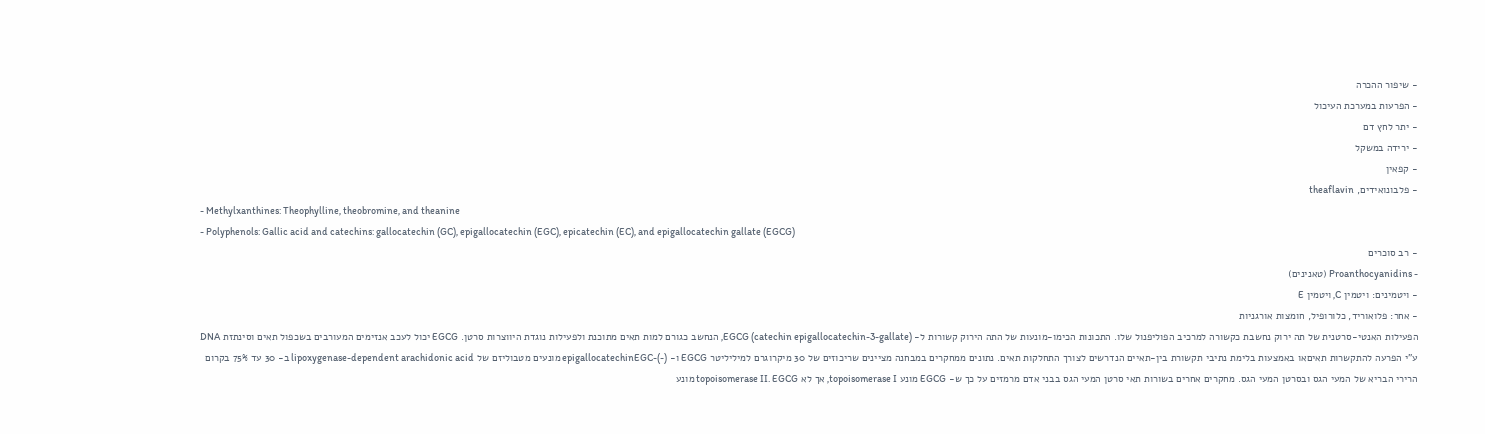- שיפור ההכרה
- הפרעות במערכת העיכול
- יתר לחץ דם
- ירידה במשקל
- קפאין
- פלבונואידים, theaflavin
- Methylxanthines: Theophylline, theobromine, and theanine
- Polyphenols: Gallic acid and catechins: gallocatechin (GC), epigallocatechin (EGC), epicatechin (EC), and epigallocatechin gallate (EGCG)
- רב סוכרים
- Proanthocyanidins (טאנינים)
- ויטמינים: ויטמין C, ויטמין E
- אחר: פלואוריד, כלורופיל, חומצות אורגניות
הפעילות האנטי-סרטנית של תה ירוק נחשבת כקשורה למרכיב הפוליפנול שלו. התכונות הכימו-מונעות של התה הירוק קשורות ל- EGCG (catechin epigallocatechin-3-gallate), הנחשב כגורם למות תאים מתוכנת ולפעילות נוגדת היווצרות סרטן. EGCG יכול לעכב אנזימים המעורבים בשכפול תאים וסינתזת DNA ע"י הפרעה להתקשרות תאיםאו באמצעות בלימת נתיבי תקשורת בין-תאיים הנדרשים לצורך התחלקות תאים. נתונים ממחקרים במבחנה מציינים שריכוזים של 30 מיקרוגרם למיליליטר EGCG ו- (-)-epigallocatechinEGC מונעים מטבוליזם של lipoxygenase-dependent arachidonic acid ב- 30 עד 75% בקרום הרירי הבריא של המעי הגס ובסרטן המעי הגס. מחקרים אחרים בשורות תאי סרטן המעי הגס בבני אדם מרמזים על כך ש- EGCG מונע topoisomerase I, אך לא topoisomerase II. EGCG מונע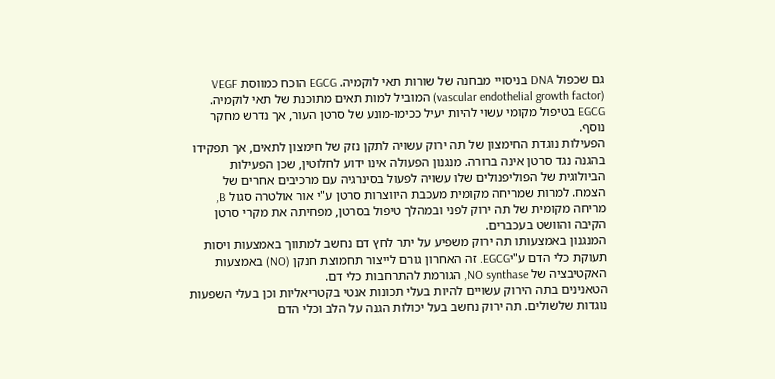גם שכפול DNA בניסויי מבחנה של שורות תאי לוקמיה. EGCG הוכח כמווסת VEGF (vascular endothelial growth factor) המוביל למות תאים מתוכנת של תאי לוקמיה. EGCG בטיפול מקומי עשוי להיות יעיל ככימו-מונע של סרטן העור, אך נדרש מחקר נוסף.
הפעילות נוגדת החימצון של תה ירוק עשויה לתקן נזק של חימצון לתאים, אך תפקידו בהגנה נגד סרטן אינה ברורה. מנגנון הפעולה אינו ידוע לחלוטין, שכן הפעילות הביולוגית של הפוליפנולים שלו עשויה לפעול בסינרגיה עם מרכיבים אחרים של הצמח. למרות שמריחה מקומית מעכבת היווצרות סרטן ע"י אור אולטרה סגול B, מריחה מקומית של תה ירוק לפני ובמהלך טיפול בסרטן, מפחיתה את מקרי סרטן הקיבה והוושט בעכברים.
המנגנון באמצעותו תה ירוק משפיע על יתר לחץ דם נחשב למתווך באמצעות ויסות תעוקת כלי הדם ע"יEGCG. זה האחרון גורם לייצור תחמוצת חנקן (NO) באמצעות האקטיבציה של NO synthase, הגורמת להתרחבות כלי דם.
הטאנינים בתה הירוק עשויים להיות בעלי תכונות אנטי בקטריאליות וכן בעלי השפעות נוגדות שלשולים. תה ירוק נחשב בעל יכולות הגנה על הלב וכלי הדם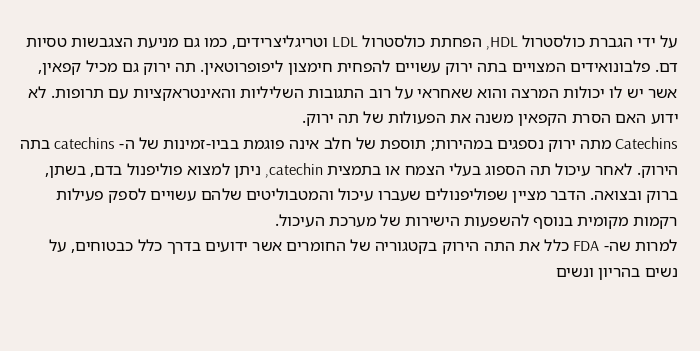על ידי הגברת כולסטרול HDL, הפחתת כולסטרול LDL וטריגליצרידים, כמו גם מניעת הצגבשות טסיות דם. פלבונואידים המצויים בתה ירוק עשויים להפחית חימצון ליפופרוטאין. תה ירוק גם מכיל קפאין, אשר יש לו יכולות המרצה והוא שאחראי על רוב התגובות השליליות והאינטראקציות עם תרופות. לא ידוע האם הסרת הקפאין משנה את הפעולות של תה ירוק.
Catechins מתה ירוק נספגים במהירות; תוספת של חלב אינה פוגמת בביו-זמינות של ה- catechins בתה הירוק. לאחר עיכול תה הספוג בעלי הצמח או בתמצית catechin, ניתן למצוא פוליפנול בדם, בשתן, ברוק ובצואה. הדבר מציין שפוליפנולים שעברו עיכול והמטבוליטים שלהם עשויים לספק פעילות רקמות מקומית בנוסף להשפעות הישירות של מערכת העיכול.
למרות שה- FDA כלל את התה הירוק בקטגוריה של החומרים אשר ידועים בדרך כלל כבטוחים, על נשים בהריון ונשים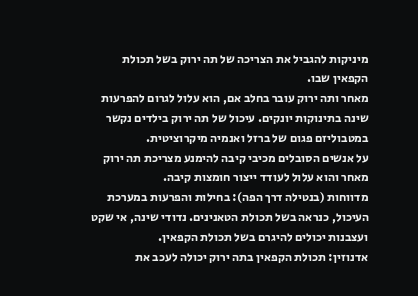מיניקות להגביל את הצריכה של תה ירוק בשל תכולת הקפאין שבו.
מאחר ותה ירוק עובר בחלב אם, הוא עלול לגרום להפרעות שינה בתינוקות יונקים. עיכול של תה ירוק בילדים נקשר במטבוליזם פגום של ברזל ואנמיה מיקרוציטית.
על אנשים הסובלים מכיבי קיבה להימנע מצריכת תה ירוק מאחר והוא עלול לעודד ייצור חומצות קיבה.
מדווחות (בנטילה דרך הפה): בחילות והפרעות במערכת העיכול, כנראה בשל תכולת הטאנינים. נדודי שינה, אי שקט ועצבנות יכולים להיגרם בשל תכולת הקפאין.
אדנוזין: תכולת הקפאין בתה ירוק יכולה לעכב את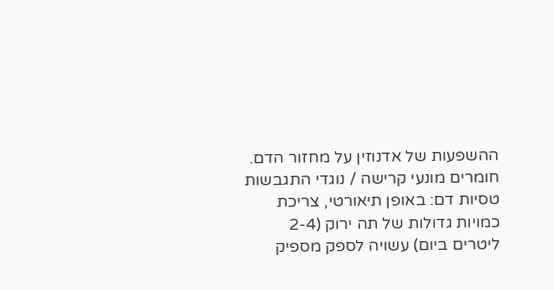ההשפעות של אדנוזין על מחזור הדם.
חומרים מונעי קרישה / נוגדי התגבשות טסיות דם: באופן תיאורטי, צריכת כמויות גדולות של תה ירוק (2-4 ליטרים ביום) עשויה לספק מספיק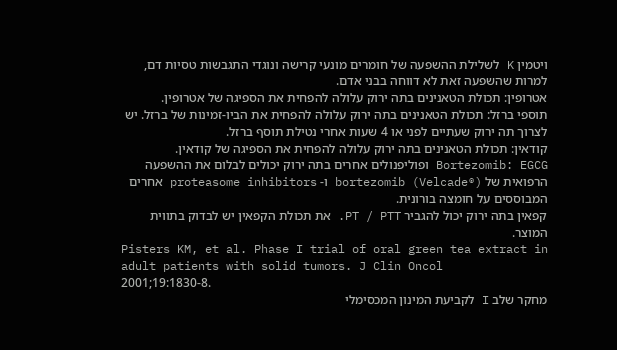ויטמין K לשלילת ההשפעה של חומרים מונעי קרישה ונוגדי התגבשות טסיות דם, למרות שהשפעה זאת לא דווחה בבני אדם.
אטרופין: תכולת הטאנינים בתה ירוק עלולה להפחית את הספיגה של אטרופין.
תוספי ברזל: תכולת הטאנינים בתה ירוק עלולה להפחית את הביו-זמינות של ברזל. יש לצרוך תה ירוק שעתיים לפני או 4 שעות אחרי נטילת תוסף ברזל.
קודאין: תכולת הטאנינים בתה ירוק עלולה להפחית את הספיגה של קודאין.
Bortezomib: EGCG ופוליפנולים אחרים בתה ירוק יכולים לבלום את ההשפעה הרפואית של bortezomib (Velcade®) ו- proteasome inhibitors אחרים המבוססים על חומצה בורונית.
קפאין בתה ירוק יכול להגביר PT / PTT. את תכולת הקפאין יש לבדוק בתווית המוצר.
Pisters KM, et al. Phase I trial of oral green tea extract in adult patients with solid tumors. J Clin Oncol 2001;19:1830-8.
מחקר שלב I לקביעת המינון המכסימלי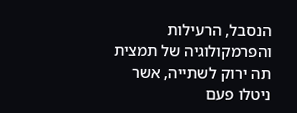הנסבל, הרעילות והפרמקולוגיה של תמצית תה ירוק לשתייה, אשר ניטלו פעם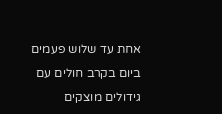אחת עד שלוש פעמים ביום בקרב חולים עם גידולים מוצקים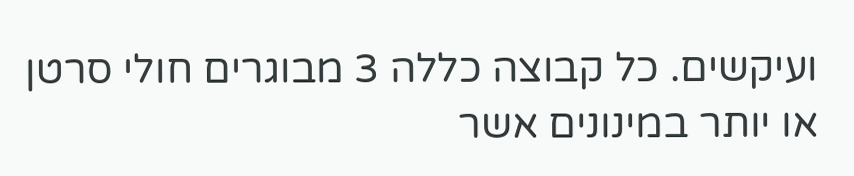ועיקשים. כל קבוצה כללה 3 מבוגרים חולי סרטן או יותר במינונים אשר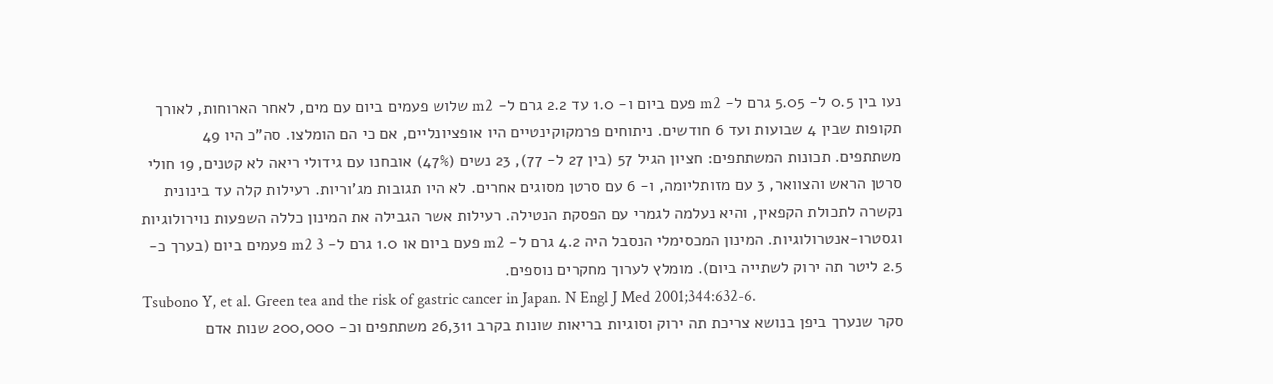נעו בין 0.5 ל- 5.05 גרם ל- m2 פעם ביום ו- 1.0 עד 2.2 גרם ל- m2 שלוש פעמים ביום עם מים, לאחר הארוחות, לאורך תקופות שבין 4 שבועות ועד 6 חודשים. ניתוחים פרמקוקינטיים היו אופציונליים, אם כי הם הומלצו. סה"כ היו 49 משתתפים. תכונות המשתתפים: חציון הגיל 57 (בין 27 ל- 77), 23 נשים (47%) אובחנו עם גידולי ריאה לא קטנים, 19 חולי סרטן הראש והצוואר, 3 עם מזותליומה, ו- 6 עם סרטן מסוגים אחרים. לא היו תגובות מג'וריות. רעילות קלה עד בינונית נקשרה לתכולת הקפאין, והיא נעלמה לגמרי עם הפסקת הנטילה. רעילות אשר הגבילה את המינון כללה השפעות נוירולוגיות וגסטרו-אנטרולוגיות. המינון המכסימלי הנסבל היה 4.2 גרם ל- m2 פעם ביום או 1.0 גרם ל- m2 3 פעמים ביום (בערך כ- 2.5 ליטר תה ירוק לשתייה ביום). מומלץ לערוך מחקרים נוספים.
Tsubono Y, et al. Green tea and the risk of gastric cancer in Japan. N Engl J Med 2001;344:632-6.
סקר שנערך ביפן בנושא צריכת תה ירוק וסוגיות בריאות שונות בקרב 26,311 משתתפים וכ- 200,000 שנות אדם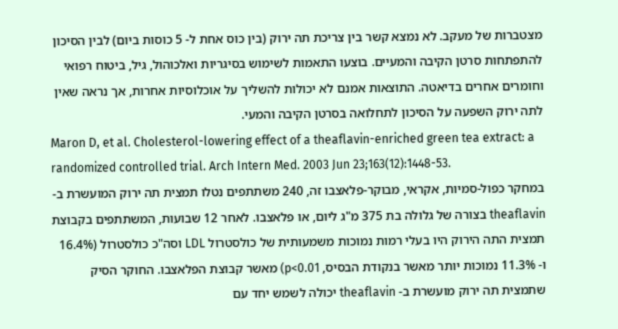מצטברות של מעקב. לא נמצא קשר בין צריכת תה ירוק (בין כוס אחת ל- 5 כוסות ביום) לבין הסיכון להתפתחות סרטן הקיבה והמעיים. בוצעו התאמות לשימוש בסיגריות ואלכוהול, גיל, ביטוח רפואי וחומרים אחרים בדיאטה. התוצאות אמנם לא יכולות להשליך על אוכלוסיות אחרות, אך נראה שאין לתה ירוק השפעה על הסיכון לתחלואה בסרטן הקיבה והמעי.
Maron D, et al. Cholesterol-lowering effect of a theaflavin-enriched green tea extract: a randomized controlled trial. Arch Intern Med. 2003 Jun 23;163(12):1448-53.
במחקר כפול-סמיות, אקראי, מבוקר-פלאצבו זה, 240 משתתפים נטלו תמצית תה ירוק המועשרת ב- theaflavin בצורה של גלולה בת 375 מ"ג ליום, או פלאצבו. לאחר 12 שבועות, המשתתפים בקבוצת תמצית התה הירוק היו בעלי רמות נמוכות משמעותית של כולסטרול LDL וסה"כ כולסטרול (16.4% ו- 11.3% נמוכות יותר מאשר בנקודת הבסיס, p<0.01) מאשר קבוצת הפלאצבו. החוקר הסיק שתמצית תה ירוק מועשרת ב- theaflavin יכולה לשמש יחד עם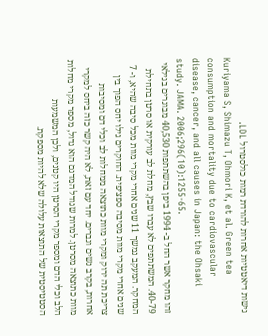גישות דיאטטיות אחרות להורדת רמות כולסטרול LDL.
Kuriyama S, Shimazu T, Ohmori K, et al. Green tea consumption and mortality due to cardiovascular disease, cancer, and all causes in Japan: the Ohsaki study. JAMA. 2006;296(10):1255-65.
זהו מחקר אשר החל ב- 1994 ביפן בהשתתפות 40,530 מבוגרים בגילאי 40-79. המשתתפים לא עברו שבץ, מחלת לב עורקית או סרטן בתחילת המחקר. המעקב נמשך 11 שנים אחרי מקרי מוות מכל סיבה שהיא, ו- 7 שנים אחרי מקרי מוות מסיבה ספציפית. החוקרים גילו יחס הפוך בין צריכת תה ירוק ומקרי מוות כתוצאה ממחלות לב וכלי דם ומסיבות אחרות, בקרב נשים וגברים. יחד עם זאת, לא היה קשר כזה ביחס למקרי מוות כתוצאה מסרטן. למרות שגודל המדגם הוא גדול, מספר מקרי מחלות הלב וכלי הדם ומספר מקרי הסרטן היו קטנים, ולכן המשמעות הסטטיסטית של התוצאות עלולה שלא להיות מספקת.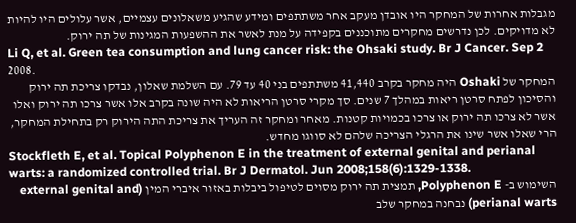מגבלות אחרות של המחקר היו אובדן מעקב אחר משתתפים ומידע שהגיע משאלונים עצמיים, אשר עלולים היו להיות לא מדויקים. לכן נדרשים מחקרים מתוכננים בקפידה על מנת לאשר את ההשפעות המגינות של תה ירוק.
Li Q, et al. Green tea consumption and lung cancer risk: the Ohsaki study. Br J Cancer. Sep 2 2008.
המחקר של Oshaki היה מחקר בקרב 41,440 משתתפים בני 40 עד 79. עם השלמת שאלון, נבדקו צריכת תה ירוק והסיכון לפתח סרטן ריאות במהלך 7 שנים. סך מקרי סרטן הריאות לא היה שונה בקרב אלו אשר צרכו תה ירוק ואלו אשר לא צרכו תה ירוק או צרכו בכמויות קטנות. מאחר ומחקר זה העריך את צריכת התה הירוק רק בתחילת המחקר, הרי שאלו אשר שינו את הרגלי הצריכה שלהם לא סווגו מחדש.
Stockfleth E, et al. Topical Polyphenon E in the treatment of external genital and perianal warts: a randomized controlled trial. Br J Dermatol. Jun 2008;158(6):1329-1338.
השימוש ב- Polyphenon E, תמצית תה ירוק מסוים לטיפול ביבלות באזור איברי המין (external genital and perianal warts) נבחנה במחקר שלב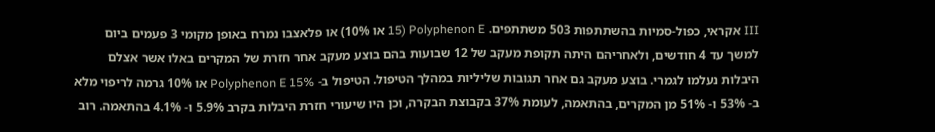III אקראי, כפול-סמיות בהשתתפות 503 משתתפים. Polyphenon E (15 או 10%) או פלאצבו נמרח באופן מקומי 3 פעמים ביום למשך עד 4 חודשים, ולאחריהם היתה תקופת מעקב של 12 שבועות בהם בוצע מעקב אחר חזרת של המקרים באלו אשר אצלם היבלות נעלמו לגמרי. בוצע מעקב גם אחר תגובות שליליות במהלך הטיפול. הטיפול ב- Polyphenon E 15% או 10% גרמה לריפוי מלא ב- 53% ו- 51% מן המקרים, בהתאמה, לעומת 37% בקבוצת הבקרה, וכן היו שיעורי חזרת היבלות בקרב 5.9% ו- 4.1% בהתאמה. רוב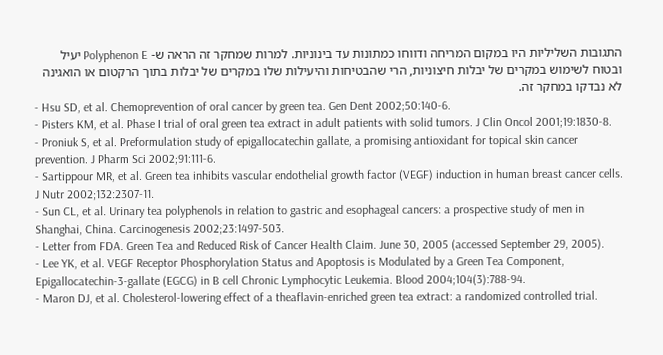התגובות השליליות היו במקום המריחה ודווחו כמתונות עד בינוניות. למרות שמחקר זה הראה ש- Polyphenon E יעיל ובטוח לשימוש במקרים של יבלות חיצוניות, הרי שהבטיחות והיעילות שלו במקרים של יבלות בתוך הרקטום או הואגינה לא נבדקו במחקר זה.
- Hsu SD, et al. Chemoprevention of oral cancer by green tea. Gen Dent 2002;50:140-6.
- Pisters KM, et al. Phase I trial of oral green tea extract in adult patients with solid tumors. J Clin Oncol 2001;19:1830-8.
- Proniuk S, et al. Preformulation study of epigallocatechin gallate, a promising antioxidant for topical skin cancer prevention. J Pharm Sci 2002;91:111-6.
- Sartippour MR, et al. Green tea inhibits vascular endothelial growth factor (VEGF) induction in human breast cancer cells. J Nutr 2002;132:2307-11.
- Sun CL, et al. Urinary tea polyphenols in relation to gastric and esophageal cancers: a prospective study of men in Shanghai, China. Carcinogenesis 2002;23:1497-503.
- Letter from FDA. Green Tea and Reduced Risk of Cancer Health Claim. June 30, 2005 (accessed September 29, 2005).
- Lee YK, et al. VEGF Receptor Phosphorylation Status and Apoptosis is Modulated by a Green Tea Component, Epigallocatechin-3-gallate (EGCG) in B cell Chronic Lymphocytic Leukemia. Blood 2004;104(3):788-94.
- Maron DJ, et al. Cholesterol-lowering effect of a theaflavin-enriched green tea extract: a randomized controlled trial.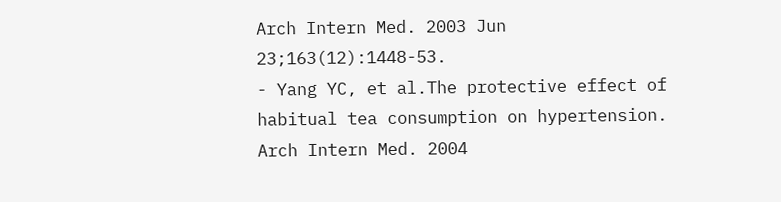Arch Intern Med. 2003 Jun 23;163(12):1448-53.
- Yang YC, et al.The protective effect of habitual tea consumption on hypertension. Arch Intern Med. 2004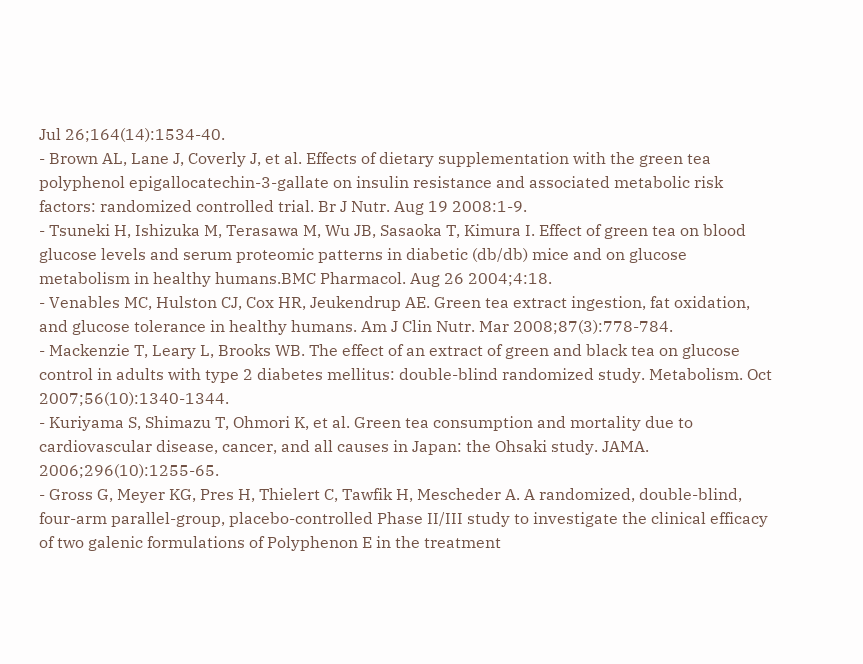Jul 26;164(14):1534-40.
- Brown AL, Lane J, Coverly J, et al. Effects of dietary supplementation with the green tea polyphenol epigallocatechin-3-gallate on insulin resistance and associated metabolic risk factors: randomized controlled trial. Br J Nutr. Aug 19 2008:1-9.
- Tsuneki H, Ishizuka M, Terasawa M, Wu JB, Sasaoka T, Kimura I. Effect of green tea on blood glucose levels and serum proteomic patterns in diabetic (db/db) mice and on glucose metabolism in healthy humans.BMC Pharmacol. Aug 26 2004;4:18.
- Venables MC, Hulston CJ, Cox HR, Jeukendrup AE. Green tea extract ingestion, fat oxidation, and glucose tolerance in healthy humans. Am J Clin Nutr. Mar 2008;87(3):778-784.
- Mackenzie T, Leary L, Brooks WB. The effect of an extract of green and black tea on glucose control in adults with type 2 diabetes mellitus: double-blind randomized study. Metabolism. Oct 2007;56(10):1340-1344.
- Kuriyama S, Shimazu T, Ohmori K, et al. Green tea consumption and mortality due to cardiovascular disease, cancer, and all causes in Japan: the Ohsaki study. JAMA. 2006;296(10):1255-65.
- Gross G, Meyer KG, Pres H, Thielert C, Tawfik H, Mescheder A. A randomized, double-blind, four-arm parallel-group, placebo-controlled Phase II/III study to investigate the clinical efficacy of two galenic formulations of Polyphenon E in the treatment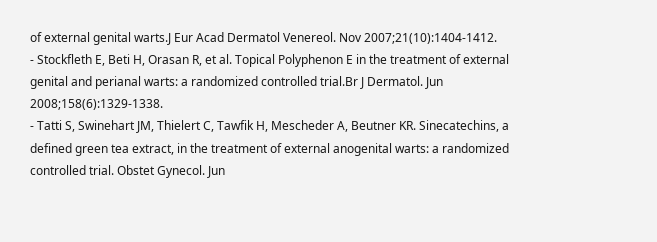of external genital warts.J Eur Acad Dermatol Venereol. Nov 2007;21(10):1404-1412.
- Stockfleth E, Beti H, Orasan R, et al. Topical Polyphenon E in the treatment of external genital and perianal warts: a randomized controlled trial.Br J Dermatol. Jun 2008;158(6):1329-1338.
- Tatti S, Swinehart JM, Thielert C, Tawfik H, Mescheder A, Beutner KR. Sinecatechins, a defined green tea extract, in the treatment of external anogenital warts: a randomized controlled trial. Obstet Gynecol. Jun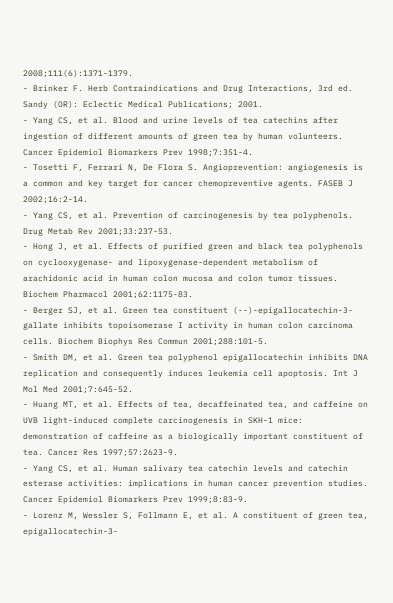2008;111(6):1371-1379.
- Brinker F. Herb Contraindications and Drug Interactions, 3rd ed. Sandy (OR): Eclectic Medical Publications; 2001.
- Yang CS, et al. Blood and urine levels of tea catechins after ingestion of different amounts of green tea by human volunteers. Cancer Epidemiol Biomarkers Prev 1998;7:351-4.
- Tosetti F, Ferrari N, De Flora S. Angioprevention: angiogenesis is a common and key target for cancer chemopreventive agents. FASEB J 2002;16:2-14.
- Yang CS, et al. Prevention of carcinogenesis by tea polyphenols. Drug Metab Rev 2001;33:237-53.
- Hong J, et al. Effects of purified green and black tea polyphenols on cyclooxygenase- and lipoxygenase-dependent metabolism of arachidonic acid in human colon mucosa and colon tumor tissues. Biochem Pharmacol 2001;62:1175-83.
- Berger SJ, et al. Green tea constituent (--)-epigallocatechin-3-gallate inhibits topoisomerase I activity in human colon carcinoma cells. Biochem Biophys Res Commun 2001;288:101-5.
- Smith DM, et al. Green tea polyphenol epigallocatechin inhibits DNA replication and consequently induces leukemia cell apoptosis. Int J Mol Med 2001;7:645-52.
- Huang MT, et al. Effects of tea, decaffeinated tea, and caffeine on UVB light-induced complete carcinogenesis in SKH-1 mice: demonstration of caffeine as a biologically important constituent of tea. Cancer Res 1997;57:2623-9.
- Yang CS, et al. Human salivary tea catechin levels and catechin esterase activities: implications in human cancer prevention studies. Cancer Epidemiol Biomarkers Prev 1999;8:83-9.
- Lorenz M, Wessler S, Follmann E, et al. A constituent of green tea, epigallocatechin-3-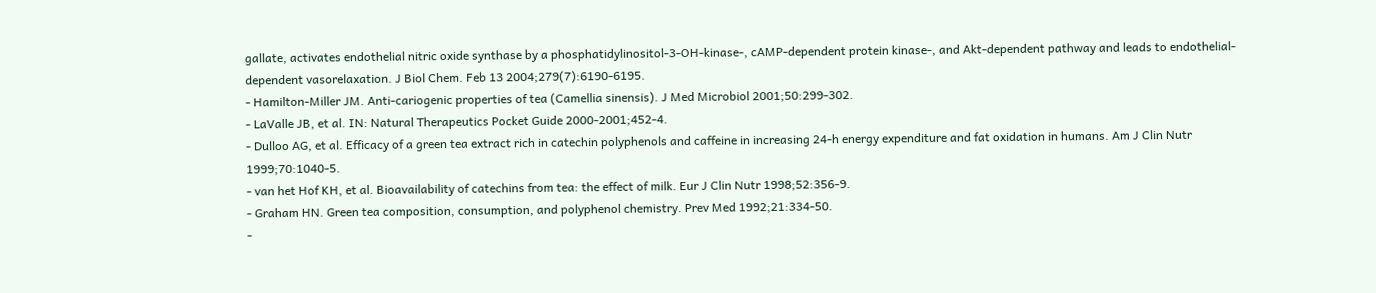gallate, activates endothelial nitric oxide synthase by a phosphatidylinositol-3-OH-kinase-, cAMP-dependent protein kinase-, and Akt-dependent pathway and leads to endothelial-dependent vasorelaxation. J Biol Chem. Feb 13 2004;279(7):6190-6195.
- Hamilton-Miller JM. Anti-cariogenic properties of tea (Camellia sinensis). J Med Microbiol 2001;50:299-302.
- LaValle JB, et al. IN: Natural Therapeutics Pocket Guide 2000-2001;452-4.
- Dulloo AG, et al. Efficacy of a green tea extract rich in catechin polyphenols and caffeine in increasing 24-h energy expenditure and fat oxidation in humans. Am J Clin Nutr 1999;70:1040-5.
- van het Hof KH, et al. Bioavailability of catechins from tea: the effect of milk. Eur J Clin Nutr 1998;52:356-9.
- Graham HN. Green tea composition, consumption, and polyphenol chemistry. Prev Med 1992;21:334-50.
-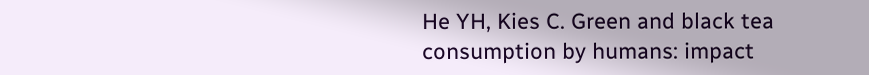He YH, Kies C. Green and black tea consumption by humans: impact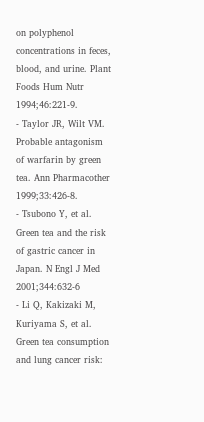on polyphenol concentrations in feces, blood, and urine. Plant Foods Hum Nutr 1994;46:221-9.
- Taylor JR, Wilt VM. Probable antagonism of warfarin by green tea. Ann Pharmacother 1999;33:426-8.
- Tsubono Y, et al. Green tea and the risk of gastric cancer in Japan. N Engl J Med 2001;344:632-6
- Li Q, Kakizaki M, Kuriyama S, et al. Green tea consumption and lung cancer risk: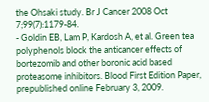the Ohsaki study. Br J Cancer 2008 Oct 7;99(7):1179-84.
- Goldin EB, Lam P, Kardosh A, et al. Green tea polyphenols block the anticancer effects of bortezomib and other boronic acid based proteasome inhibitors. Blood First Edition Paper, prepublished online February 3, 2009.